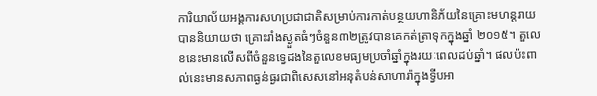ការិយាល័យអង្គការសហប្រជាជាតិសម្រាប់ការកាត់បន្ថយហានិភ័យនៃគ្រោះមហន្តរាយបាននិយាយថា គ្រោះរាំងស្ងួតធំៗចំនួន៣២ត្រូវបានគេកត់ត្រាទុកក្នុងឆ្នាំ ២០១៥។ តួលេខនេះមានលើសពីចំនួនទ្វេដងនៃតួលេខមធ្យមប្រចាំឆ្នាំក្នុងរយៈពេលដប់ឆ្នាំ។ ផលប៉ះពាល់នេះមានសភាពធ្ងន់ធ្ងរជាពិសេសនៅអនុតំបន់សាហារ៉ាក្នុងទ្វីបអា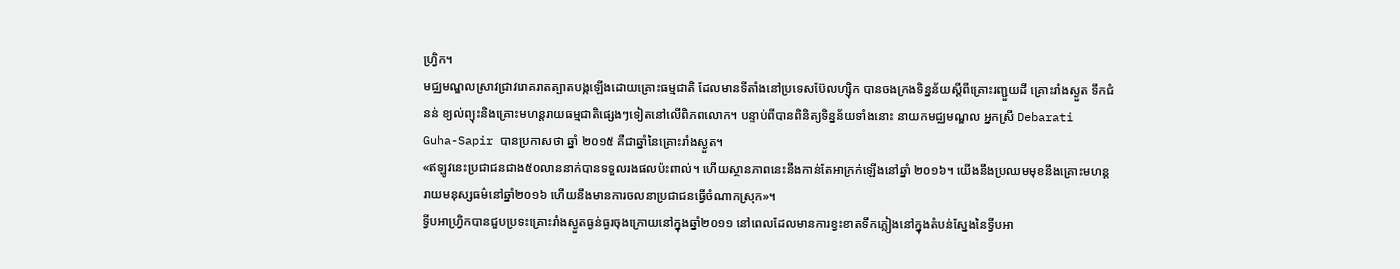ហ្រ្វិក។
មជ្ឈមណ្ឌលស្រាវជ្រាវរោគរាតត្បាតបង្កឡើងដោយគ្រោះធម្មជាតិ ដែលមានទីតាំងនៅប្រទេសប៊ែលហ្ស៊ិក បានចងក្រងទិន្នន័យស្តីពីគ្រោះរញ្ជួយដី គ្រោះរាំងស្ងួត ទឹកជំនន់ ខ្យល់ព្យុះនិងគ្រោះមហន្តរាយធម្មជាតិផ្សេងៗទៀតនៅលើពិភពលោក។ បន្ទាប់ពីបានពិនិត្យទិន្នន័យទាំងនោះ នាយកមជ្ឈមណ្ឌល អ្នកស្រី Debarati Guha-Sapir បានប្រកាសថា ឆ្នាំ ២០១៥ គឺជាឆ្នាំនៃគ្រោះរាំងស្ងួត។
«ឥឡូវនេះប្រជាជនជាង៥០លាននាក់បានទទួលរងផលប៉ះពាល់។ ហើយស្ថានភាពនេះនឹងកាន់តែអាក្រក់ឡើងនៅឆ្នាំ ២០១៦។ យើងនឹងប្រឈមមុខនឹងគ្រោះមហន្តរាយមនុស្សធម៌នៅឆ្នាំ២០១៦ ហើយនឹងមានការចលនាប្រជាជនធ្វើចំណាកស្រុក»។
ទ្វីបអាហ្រ្វិកបានជួបប្រទះគ្រោះរាំងស្ងួតធ្ងន់ធ្ងរចុងក្រោយនៅក្នុងឆ្នាំ២០១១ នៅពេលដែលមានការខ្វះខាតទឹកភ្លៀងនៅក្នុងតំបន់ស្នែងនៃទ្វីបអា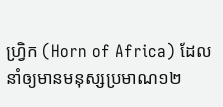ហ្រ្វិក (Horn of Africa) ដែលនាំឲ្យមានមនុស្សប្រមាណ១២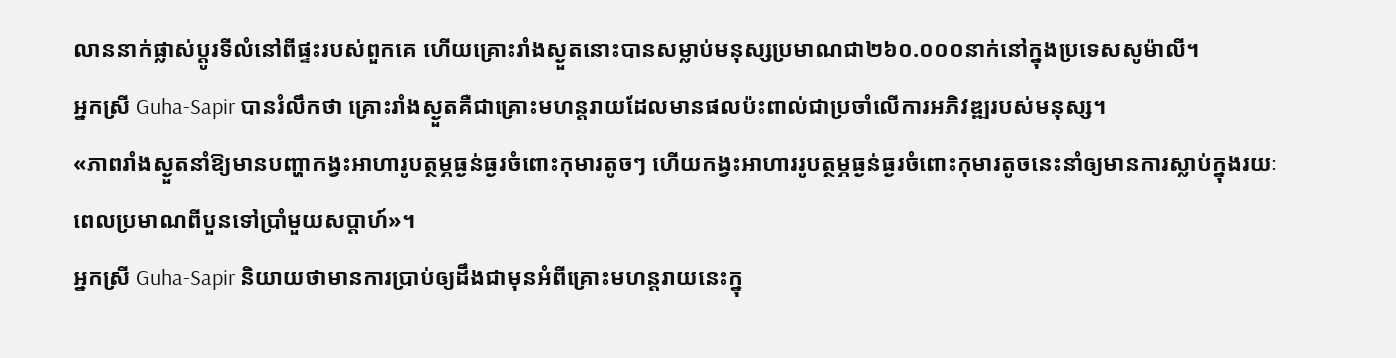លាននាក់ផ្លាស់ប្តូរទីលំនៅពីផ្ទះរបស់ពួកគេ ហើយគ្រោះរាំងស្ងួតនោះបានសម្លាប់មនុស្សប្រមាណជា២៦០.០០០នាក់នៅក្នុងប្រទេសសូម៉ាលី។
អ្នកស្រី Guha-Sapir បានរំលឹកថា គ្រោះរាំងស្ងួតគឺជាគ្រោះមហន្តរាយដែលមានផលប៉ះពាល់ជាប្រចាំលើការអភិវឌ្ឍរបស់មនុស្ស។
«ភាពរាំងស្ងួតនាំឱ្យមានបញ្ហាកង្វះអាហារូបត្ថម្ភធ្ងន់ធ្ងរចំពោះកុមារតូចៗ ហើយកង្វះអាហាររូបត្ថម្ភធ្ងន់ធ្ងរចំពោះកុមារតូចនេះនាំឲ្យមានការស្លាប់ក្នុងរយៈពេលប្រមាណពីបួនទៅប្រាំមួយសប្តាហ៍»។
អ្នកស្រី Guha-Sapir និយាយថាមានការប្រាប់ឲ្យដឹងជាមុនអំពីគ្រោះមហន្តរាយនេះក្នុ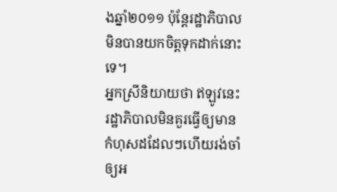ងឆ្នាំ២០១១ ប៉ុន្តែរដ្ឋាភិបាលមិនបានយកចិត្តទុកដាក់នោះទេ។
អ្នកស្រីនិយាយថា ឥឡូវនេះរដ្ឋាភិបាលមិនគួរធ្វើឲ្យមានកំហុសដដែលៗហើយរង់ចាំឲ្យអ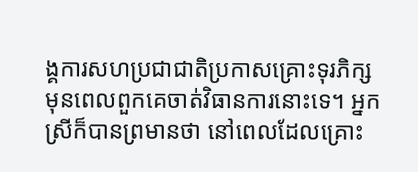ង្គការសហប្រជាជាតិប្រកាសគ្រោះទុរភិក្សមុនពេលពួកគេចាត់វិធានការនោះទេ។ អ្នកស្រីក៏បានព្រមានថា នៅពេលដែលគ្រោះ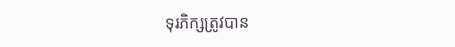ទុរភិក្សត្រូវបាន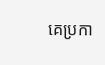គេប្រកា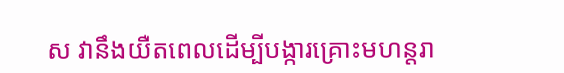ស វានឹងយឺតពេលដើម្បីបង្ការគ្រោះមហន្តរា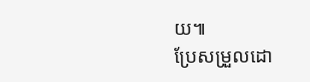យ៕
ប្រែសម្រួលដោ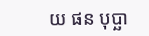យ ផន បុប្ឆា